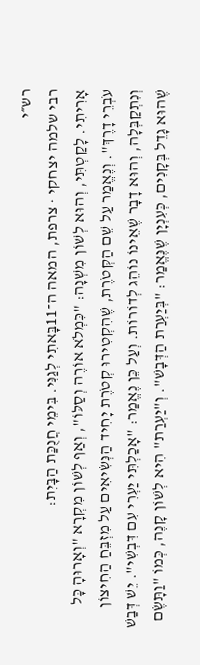רש״י
רבי שלמה יצחקי · צרפת, המאה ה־11בָּאתִי לְגַנִּי. בִּימֵי חֲנֻכַּת הַבָּיִת:
אָרִיתִי. לָקַטְתִּי, וְהוּא לְשׁוֹן מִשְׁנָה: "כִּמְלֹא אוֹרֶה וְסַלּוֹ", וְאַף לְשׁוֹן מִקְרָא "וְאָרוּהָ כָּל עֹבְרֵי דָרֶךְ". וְנֶאֱמַר עַל שֵׁם הַקְּטֹרֶת, שֶׁהִקְטִירוּ קְטֹרֶת יָחִיד הַנְּשִׂיאִים עַל מִזְבֵּחַ הַחִיצוֹן וְנִתְקַבְּלָה, וְהוּא דָבָר שֶׁאֵינוֹ נוֹהֵג לְדוֹרוֹת. וְעַל כֵּן נֶאֱמַר: "אָכַלְתִּי יַעְרִי עִם דִּבְשִׁי". יֵשׁ דְּבַשׁ שֶׁהוּא גָדֵל בְּקָנִים, כְּעִנְיָן שֶׁנֶּאֱמַר: "בְּיַעְרַת הַדְּבָשׁ". וְ"יַעְרַת" הִיא לְשׁוֹן קָנֶה, כְּמוֹ "וַתָּשֶׂם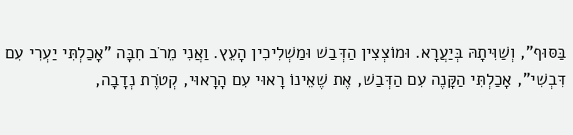בַּסּוּף", וְשַׁוִּיתָהּ בְּיַעֲרָא. וּמוֹצְצִין הַדְּבַשׁ וּמַשְׁלִיכִין הָעֵץ. וַאֲנִי מֵרֹב חִבָּה "אָכַלְתִּי יַעְרִי עִם דִּבְשִׁי", אָכַלְתִּי הַקָּנֶה עִם הַדְּבַשׁ, אֶת שֶׁאֵינוֹ רָאוּי עִם הָרָאוּי, קְטֹרֶת נְדָבָה,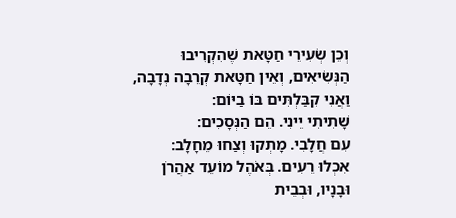וְכֵן שְׂעִירֵי חַטָּאת שֶׁהִקְרִיבוּ הַנְּשִׂיאִים, וְאֵין חַטָּאת קְרֵבָה נְדָבָה, וַאֲנִי קִבַּלְתִּים בּוֹ בַיּוֹם:
שָׁתִיתִי יֵינִי. הֵם הַנְּסָכִים:
עִם חֲלָבִי. מָתְקוּ וְצַחוּ מֵחָלָב:
אִכְלוּ רֵעִים. בְּאֹהֶל מוֹעֵד אַהֲרֹן וּבָנָיו, וּבְבֵית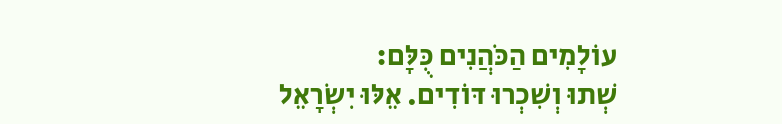עוֹלָמִים הַכֹּהֲנִים כֻּלָּם:
שְׁתוּ וְשִׁכְרוּ דּוֹדִים. אֵלּוּ יִשְׂרָאֵל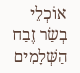אוֹכְלֵי בְשַׂר זֶבַח הַשְּׁלָמִים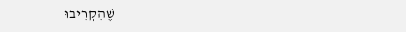שֶׁהִקְרִיבוּ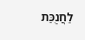לַחֲנֻכַּת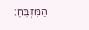הַמִּזְבֵּחַ: